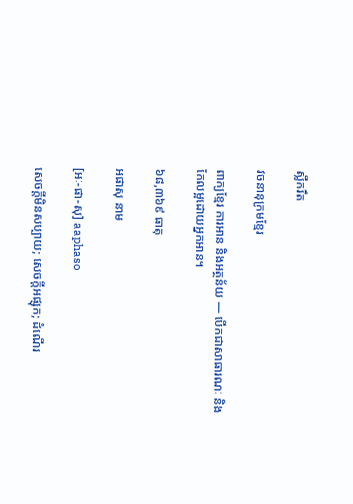ស្លឹករឹត

វចនានុក្រមខ្មែរ

ពាក្យខ្មែរ ការអាន និងអត្ថន័យ — បើកជាសាធារណៈ និងកែលម្អដោយអ្នកអាន។

៦៨,៣៦៩ ធាតុ

អផាសុ នាម

[អៈ-ផា-សុ] aaphaso

សេចក្ដីមិនសប្បាយ; សេចក្ដីអផ្សុក; ដំណើរ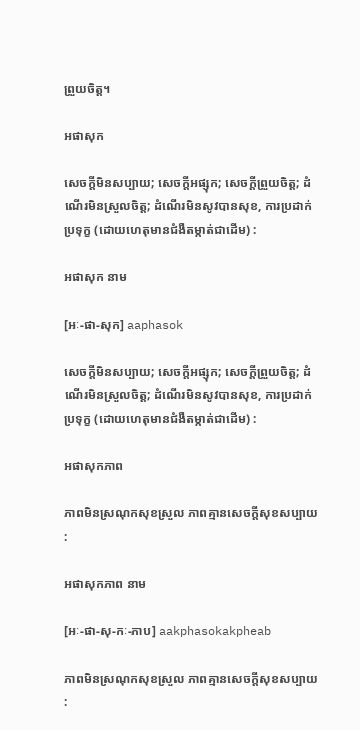ព្រួយចិត្ត។

អផាសុក

សេចក្ដីមិនសប្បាយ; សេចក្ដីអផ្សុក; សេចក្ដីព្រួយចិត្ត; ដំណើរមិនស្រួលចិត្ត; ដំណើរមិនសូវបានសុខ, ការប្រដាក់ប្រទុក្ខ (ដោយហេតុមានជំងឺតម្កាត់ជាដើម) :

អផាសុក នាម

[អៈ-ផា-សុក] aaphasok

សេចក្ដីមិនសប្បាយ; សេចក្ដីអផ្សុក; សេចក្ដីព្រួយចិត្ត; ដំណើរមិនស្រួលចិត្ត; ដំណើរមិនសូវបានសុខ, ការប្រដាក់ប្រទុក្ខ (ដោយហេតុមានជំងឺតម្កាត់ជាដើម) :

អផាសុកភាព

ភាពមិនស្រណុកសុខស្រួល ភាពគ្មានសេចក្ដីសុខសប្បាយ :

អផាសុកភាព នាម

[អៈ-ផា-សុ-កៈ-ភាប] aakphasokakpheab

ភាពមិនស្រណុកសុខស្រួល ភាពគ្មានសេចក្ដីសុខសប្បាយ :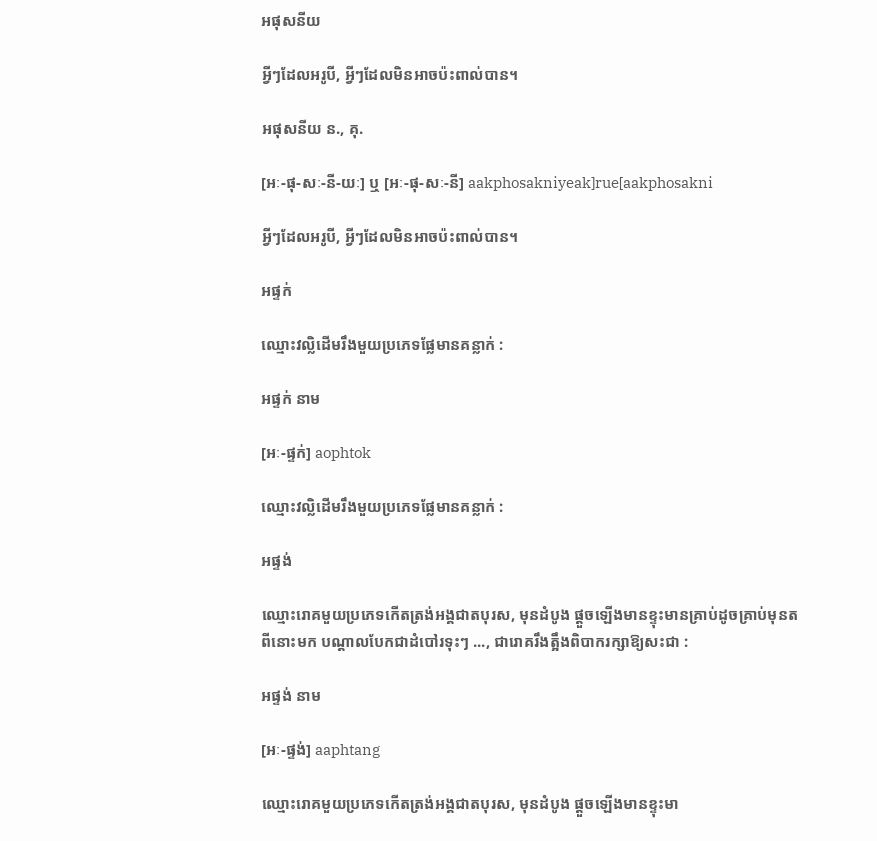អផុសនីយ

អ្វីៗដែលអរូបី, អ្វីៗដែលមិនអាចប៉ះពាល់បាន។

អផុសនីយ ន., គុ.

[អៈ-ផុ-សៈ-នី-យៈ] ឬ [អៈ-ផុ-សៈ-នី] aakphosakniyeak]rue[aakphosakni

អ្វីៗដែលអរូបី, អ្វីៗដែលមិនអាចប៉ះពាល់បាន។

អផ្ទក់

ឈ្មោះវល្លិដើមរឹងមួយប្រភេទផ្លែមានគន្លាក់ :

អផ្ទក់ នាម

[អៈ-ផ្ទក់] aophtok

ឈ្មោះវល្លិដើមរឹងមួយប្រភេទផ្លែមានគន្លាក់ :

អផ្ទង់

ឈ្មោះរោគមួយប្រភេទកើតត្រង់អង្គជាតបុរស, មុនដំបូង ផ្ដួចឡើងមានខ្ទុះមានគ្រាប់ដូចគ្រាប់មុនតពីនោះមក បណ្ដាលបែកជាដំបៅរទុះៗ ..., ជារោគរឹងត្អឹងពិបាករក្សាឱ្យសះជា :

អផ្ទង់ នាម

[អៈ-ផ្ទង់] aaphtang

ឈ្មោះរោគមួយប្រភេទកើតត្រង់អង្គជាតបុរស, មុនដំបូង ផ្ដួចឡើងមានខ្ទុះមា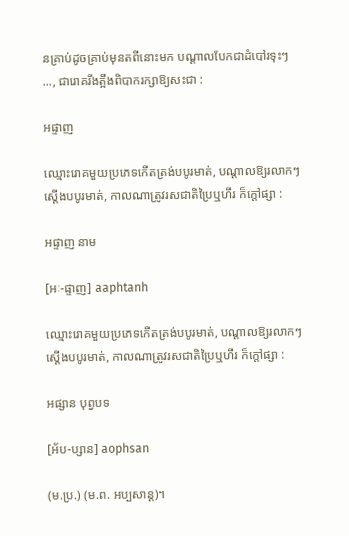នគ្រាប់ដូចគ្រាប់មុនតពីនោះមក បណ្ដាលបែកជាដំបៅរទុះៗ ..., ជារោគរឹងត្អឹងពិបាករក្សាឱ្យសះជា :

អផ្ទាញ

ឈ្មោះរោគមួយប្រភេទកើតត្រង់បបូរមាត់, បណ្ដាលឱ្យរលាកៗ ស្តើងបបូរមាត់, កាលណាត្រូវរសជាតិប្រៃឬហឹរ ក៏ក្ដៅផ្សា :

អផ្ទាញ នាម

[អៈ-ផ្ទាញ] aaphtanh

ឈ្មោះរោគមួយប្រភេទកើតត្រង់បបូរមាត់, បណ្ដាលឱ្យរលាកៗ ស្តើងបបូរមាត់, កាលណាត្រូវរសជាតិប្រៃឬហឹរ ក៏ក្ដៅផ្សា :

អផ្សាន បុព្វបទ

[អ័ប-ប្សាន] aophsan

(ម.ប្រ.) (ម.ព. អប្បសាន្ត)។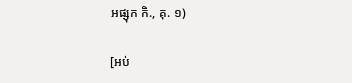អផ្សុក កិ., គុ. ១)

[អប់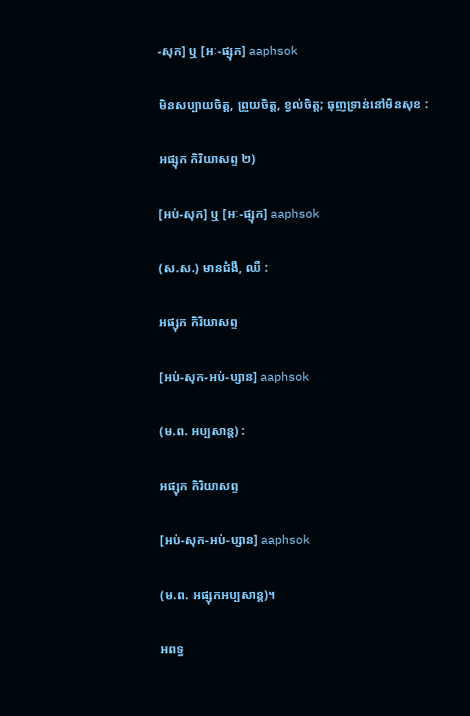-សុក] ឬ [អៈ-ផ្សុក] aaphsok

មិនសប្បាយចិត្ត, ព្រួយចិត្ត, ខ្វល់ចិត្ត; ធុញទ្រាន់នៅមិនសុខ :

អផ្សុក កិរិយាសព្ទ ២)

[អប់-សុក] ឬ [អៈ-ផ្សុក] aaphsok

(ស.ស.) មានជំងឺ, ឈឺ :

អផ្សុក កិរិយាសព្ទ

[អប់-សុក-អប់-ប្សាន] aaphsok

(ម.ព. អប្បសាន្ត) :

អផ្សុក កិរិយាសព្ទ

[អប់-សុក-អប់-ប្សាន] aaphsok

(ម.ព. អផ្សុកអប្បសាន្ត)។

អពទ្ធ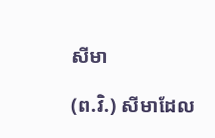សីមា

(ព.វិ.) សីមាដែល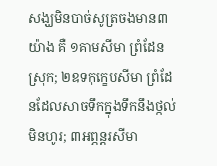សង្ឃមិនបាច់សូត្រចងមាន៣យ៉ាង គឺ ១គាមសីមា ព្រំដែនស្រុក; ២ឧទកុក្ខេបសីមា ព្រំដែនដែលសាចទឹកក្នុងទឹកនឹងថ្កល់មិនហូរ; ៣អព្ភន្តរសីមា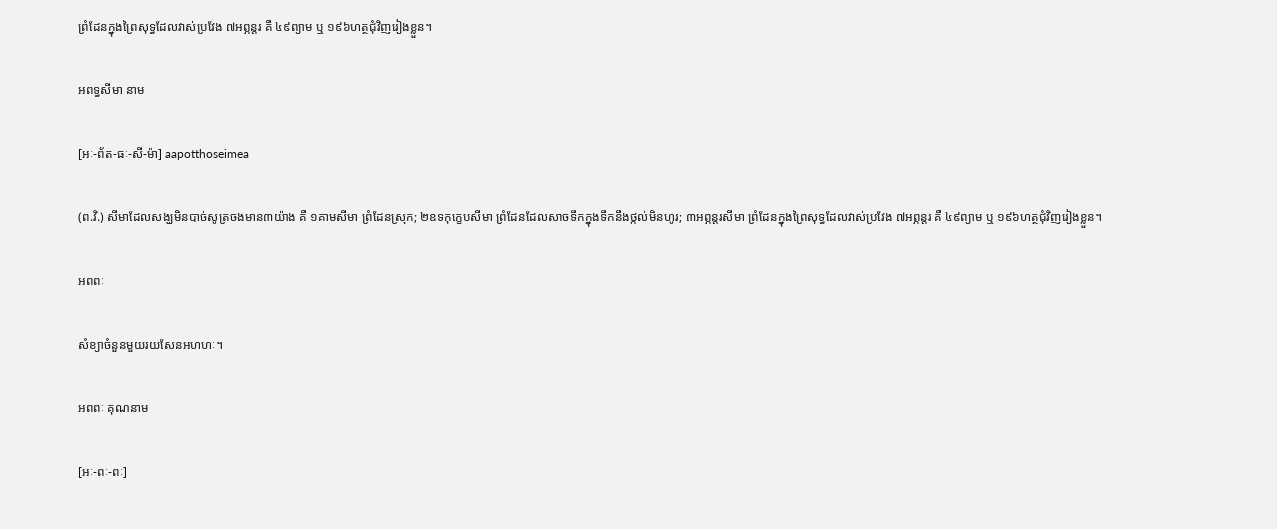ព្រំដែនក្នុងព្រៃសុទ្ធដែលវាស់ប្រវែង ៧អព្ភន្តរ គឺ ៤៩ព្យាម ឬ ១៩៦ហត្ថជុំវិញរៀងខ្លួន។

អពទ្ធសីមា នាម

[អៈ-ព័ត-ធៈ-សី-ម៉ា] aapotthoseimea

(ព.វិ.) សីមាដែលសង្ឃមិនបាច់សូត្រចងមាន៣យ៉ាង គឺ ១គាមសីមា ព្រំដែនស្រុក; ២ឧទកុក្ខេបសីមា ព្រំដែនដែលសាចទឹកក្នុងទឹកនឹងថ្កល់មិនហូរ; ៣អព្ភន្តរសីមា ព្រំដែនក្នុងព្រៃសុទ្ធដែលវាស់ប្រវែង ៧អព្ភន្តរ គឺ ៤៩ព្យាម ឬ ១៩៦ហត្ថជុំវិញរៀងខ្លួន។

អពពៈ

សំខ្យាចំនួនមួយរយសែនអហហៈ។

អពពៈ គុណនាម

[អៈ-ពៈ-ពៈ]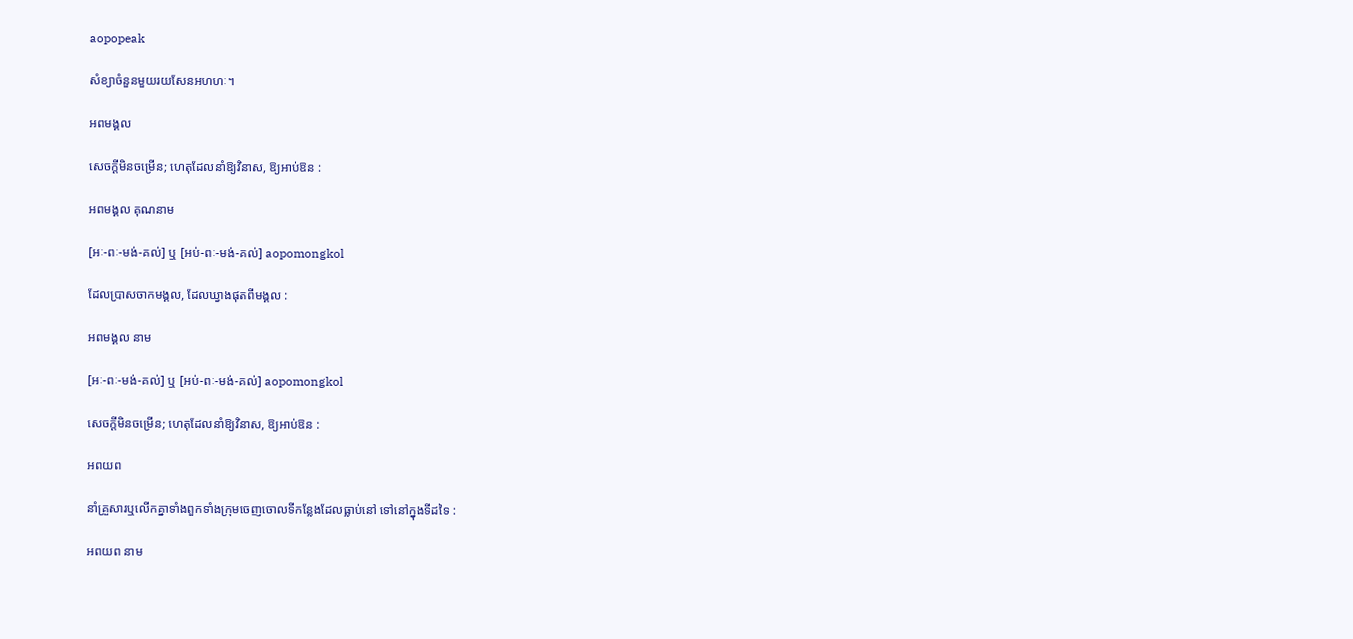aopopeak

សំខ្យាចំនួនមួយរយសែនអហហៈ។

អពមង្គល

សេចក្ដីមិនចម្រើន; ហេតុដែលនាំឱ្យវិនាស, ឱ្យអាប់ឱន :

អពមង្គល គុណនាម

[អៈ-ពៈ-មង់-គល់] ឬ [អប់-ពៈ-មង់-គល់] aopomongkol

ដែលប្រាសចាកមង្គល, ដែលឃ្វាងផុតពីមង្គល :

អពមង្គល នាម

[អៈ-ពៈ-មង់-គល់] ឬ [អប់-ពៈ-មង់-គល់] aopomongkol

សេចក្ដីមិនចម្រើន; ហេតុដែលនាំឱ្យវិនាស, ឱ្យអាប់ឱន :

អពយព

នាំគ្រួសារឬលើកគ្នាទាំងពួកទាំងក្រុមចេញចោលទីកន្លែងដែលធ្លាប់នៅ ទៅនៅក្នុងទីដទៃ :

អពយព នាម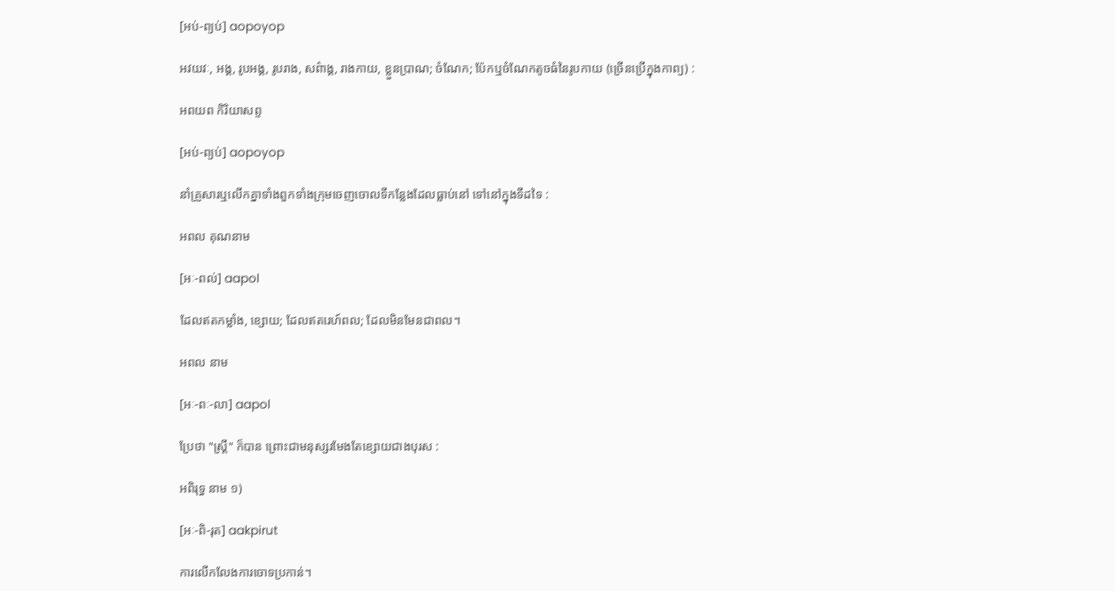[អប់-ព្យប់] aopoyop

អវយវៈ, អង្គ, រូបអង្គ, រូបរាង, សព៌ាង្គ, រាងកាយ, ខ្លួនប្រាណ; ចំណែក; ប៉ែកឬចំណែកតូចធំនៃរូបកាយ (ច្រើនប្រើក្នុងកាព្យ) :

អពយព កិរិយាសព្ទ

[អប់-ព្យប់] aopoyop

នាំគ្រួសារឬលើកគ្នាទាំងពួកទាំងក្រុមចេញចោលទីកន្លែងដែលធ្លាប់នៅ ទៅនៅក្នុងទីដទៃ :

អពល គុណនាម

[អៈ-ពល់] aapol

ដែលឥតកម្លាំង, ខ្សោយ; ដែលឥតរេហ៍ពល; ដែលមិនមែនជាពល។

អពល នាម

[អៈ-ពៈ-លា] aapol

ប្រែថា "ស្ត្រី" ក៏បាន ព្រោះជាមនុស្សរមែងតែខ្សោយជាងបុរស :

អពិរុទ្ធ នាម ១)

[អៈ-ពិ-រុត] aakpirut

ការលើកលែងការចោទប្រកាន់។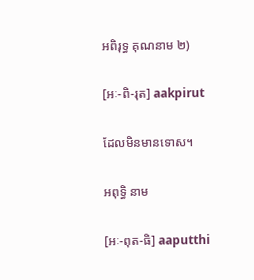អពិរុទ្ធ គុណនាម ២)

[អៈ-ពិ-រុត] aakpirut

ដែលមិនមានទោស។

អពុទ្ធិ នាម

[អៈ-ពុត-ធិ] aaputthi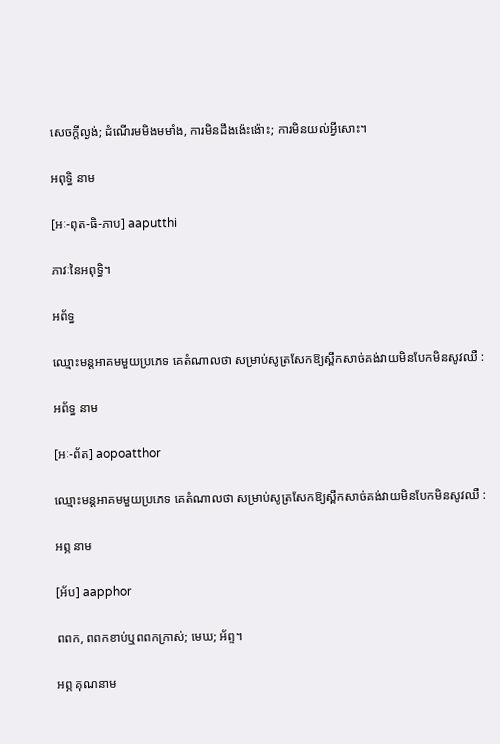សេចក្ដីល្ងង់; ដំណើរមមិងមមាំង, ការមិនដឹងង៉េះង៉ោះ; ការមិនយល់អ្វីសោះ។

អពុទ្ធិ នាម

[អៈ-ពុត-ធិ-ភាប] aaputthi

ភាវៈនៃអពុទ្ធិ។

អព័ទ្ធ

ឈ្មោះមន្តអាគមមួយប្រភេទ គេតំណាលថា សម្រាប់សូត្រសែកឱ្យស្ពឹកសាច់គង់វាយមិនបែកមិនសូវឈឺ :

អព័ទ្ធ នាម

[អៈ-ព័ត] aopoatthor

ឈ្មោះមន្តអាគមមួយប្រភេទ គេតំណាលថា សម្រាប់សូត្រសែកឱ្យស្ពឹកសាច់គង់វាយមិនបែកមិនសូវឈឺ :

អព្ភ នាម

[អ័ប] aapphor

ពពក, ពពកខាប់ឬពពកក្រាស់; មេឃ; អ័ព្ទ។

អព្ភ គុណនាម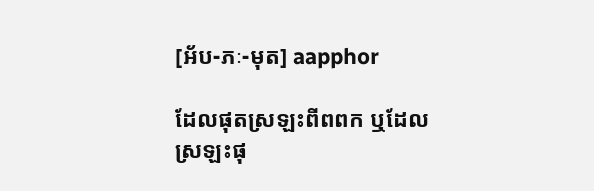[អ័ប-ភៈ-មុត] aapphor

ដែលផុតស្រឡះពីពពក ឬដែលស្រឡះផុ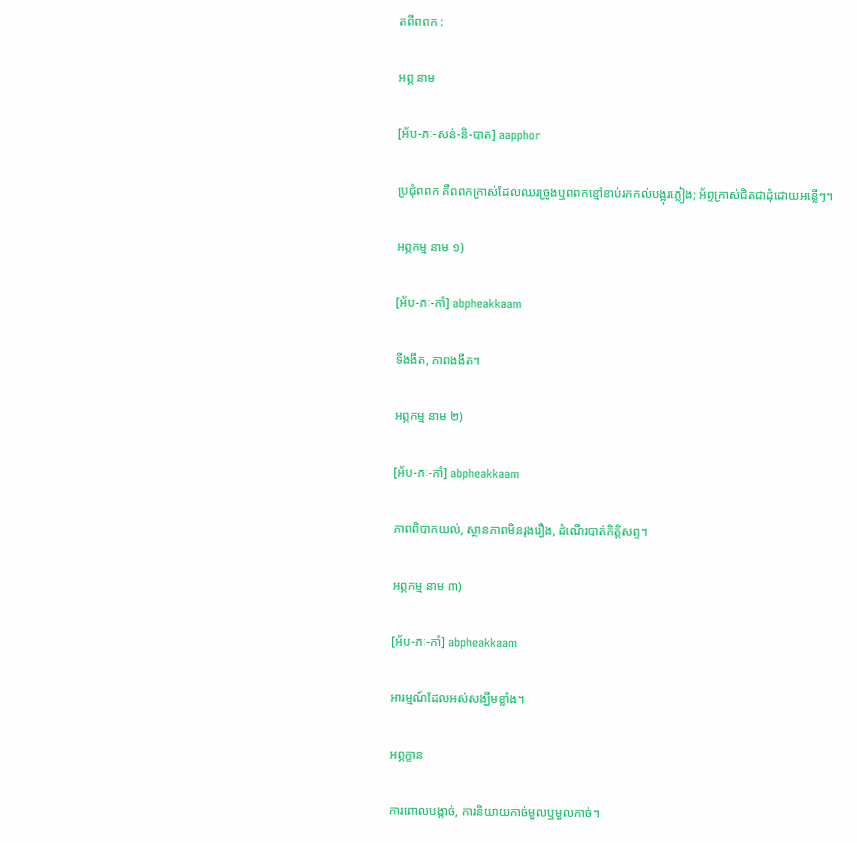តពីពពក :

អព្ភ នាម

[អ័ប-ភៈ-សន់-និ-បាត] aapphor

ប្រជុំពពក គឺពពកក្រាស់ដែលឈរច្រូងឬពពកខ្មៅខាប់រកកល់បង្អុរភ្លៀង; អ័ព្ទក្រាស់ជិតជាដុំដោយអន្លើៗ។

អព្ភកម្ម នាម ១)

[អ័ប-ភៈ-កាំ] abpheakkaam

ទីងងឹត, ភាពងងឹត។

អព្ភកម្ម នាម ២)

[អ័ប-ភៈ-កាំ] abpheakkaam

ភាពពិបាកយល់, ស្ថានភាពមិនរុងរឿង, ដំណើរបាត់កិត្តិសព្ទ។

អព្ភកម្ម នាម ៣)

[អ័ប-ភៈ-កាំ] abpheakkaam

អារម្មណ៍ដែលអស់សង្ឃឹមខ្លាំង។

អព្ភក្ខាន

ការពោលបង្កាច់, ការនិយាយកាច់មួលឬមួលកាច់។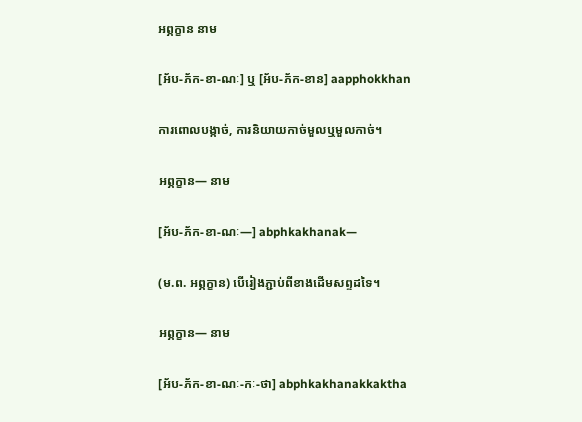អព្ភក្ខាន នាម

[អ័ប-ភ័ក-ខា-ណៈ] ឬ [អ័ប-ភ័ក-ខាន] aapphokkhan

ការពោលបង្កាច់, ការនិយាយកាច់មួលឬមួលកាច់។

អព្ភក្ខាន— នាម

[អ័ប-ភ័ក-ខា-ណៈ—] abphkakhanak—

(ម.ព. អព្ភក្ខាន) បើរៀងភ្ជាប់ពីខាងដើមសព្ទដទៃ។

អព្ភក្ខាន— នាម

[អ័ប-ភ័ក-ខា-ណៈ-កៈ-ថា] abphkakhanakkaktha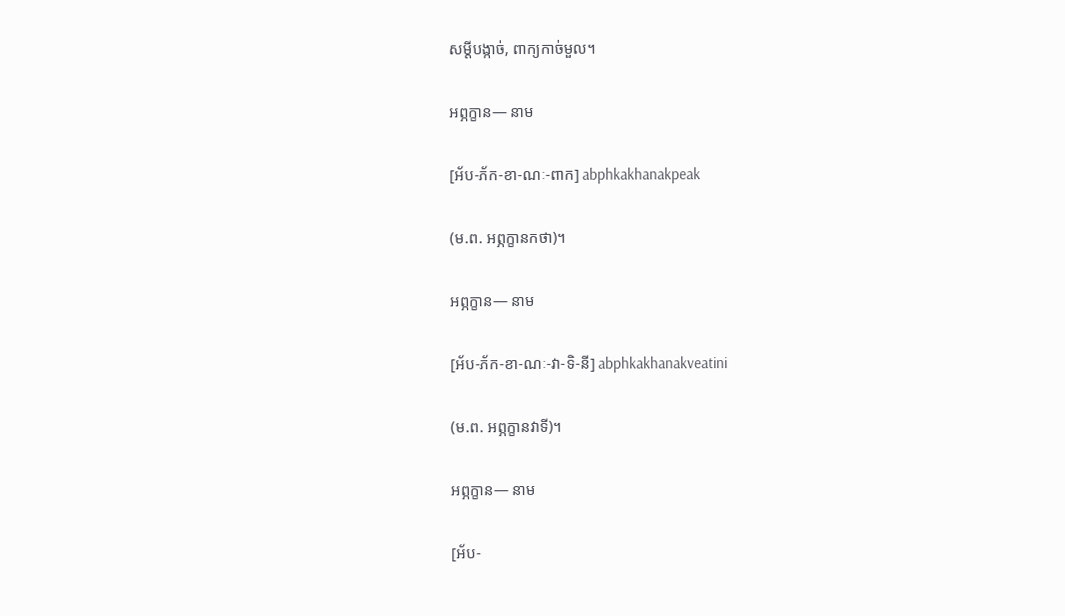សម្ដីបង្កាច់, ពាក្យកាច់មួល។

អព្ភក្ខាន— នាម

[អ័ប-ភ័ក-ខា-ណៈ-ពាក] abphkakhanakpeak

(ម.ព. អព្ភក្ខានកថា)។

អព្ភក្ខាន— នាម

[អ័ប-ភ័ក-ខា-ណៈ-វា-ទិ-នី] abphkakhanakveatini

(ម.ព. អព្ភក្ខានវាទី)។

អព្ភក្ខាន— នាម

[អ័ប-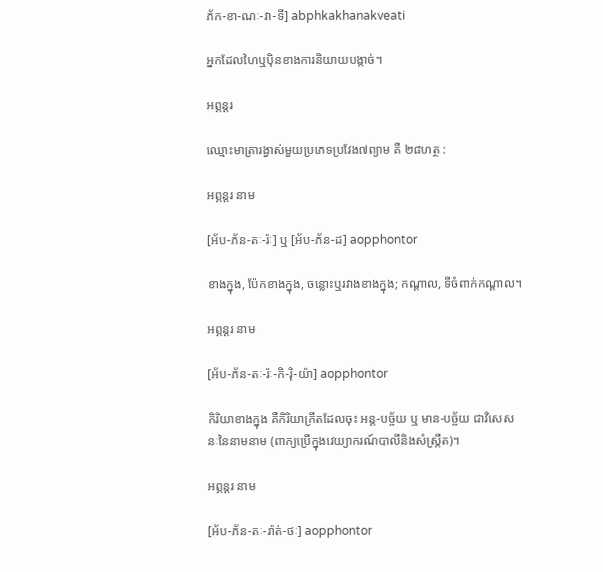ភ័ក-ខា-ណៈ-វា-ទី] abphkakhanakveati

អ្នកដែលហៃឬប៉ិនខាងការនិយាយបង្កាច់។

អព្ភន្តរ

ឈ្មោះមាត្រារង្វាស់មួយប្រភេទប្រវែង៧ព្យាម គឺ ២៨ហត្ថ :

អព្ភន្តរ នាម

[អ័ប-ភ័ន-តៈ-រ៉ៈ] ឬ [អ័ប-ភ័ន-ដ] aopphontor

ខាងក្នុង, ប៉ែកខាងក្នុង, ចន្លោះឬរវាងខាងក្នុង; កណ្ដាល, ទីចំពាក់កណ្ដាល។

អព្ភន្តរ នាម

[អ័ប-ភ័ន-តៈ-រ៉ៈ-កិ-រ៉ិ-យ៉ា] aopphontor

កិរិយាខាងក្នុង គឺកិរិយាក្រឹតដែលចុះ អន្ត-បច្ច័យ ឬ មាន-បច្ច័យ ជាវិសេសនៈនៃនាមនាម (ពាក្យប្រើក្នុងវេយ្យាករណ៍បាលីនិងសំស្ក្រឹត)។

អព្ភន្តរ នាម

[អ័ប-ភ័ន-តៈ-រ៉ាត់-ថៈ] aopphontor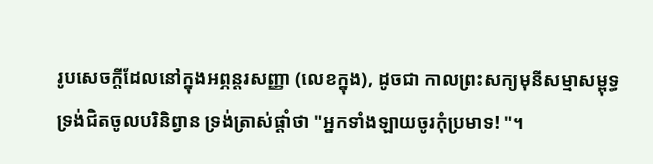រូបសេចក្ដីដែលនៅក្នុងអព្ភន្តរសញ្ញា (លេខក្នុង), ដូចជា កាលព្រះសក្យមុនីសម្មាសម្ពុទ្ធ ទ្រង់ជិតចូលបរិនិព្វាន ទ្រង់ត្រាស់ផ្ដាំថា "អ្នកទាំងឡាយចូរកុំប្រមាទ! "។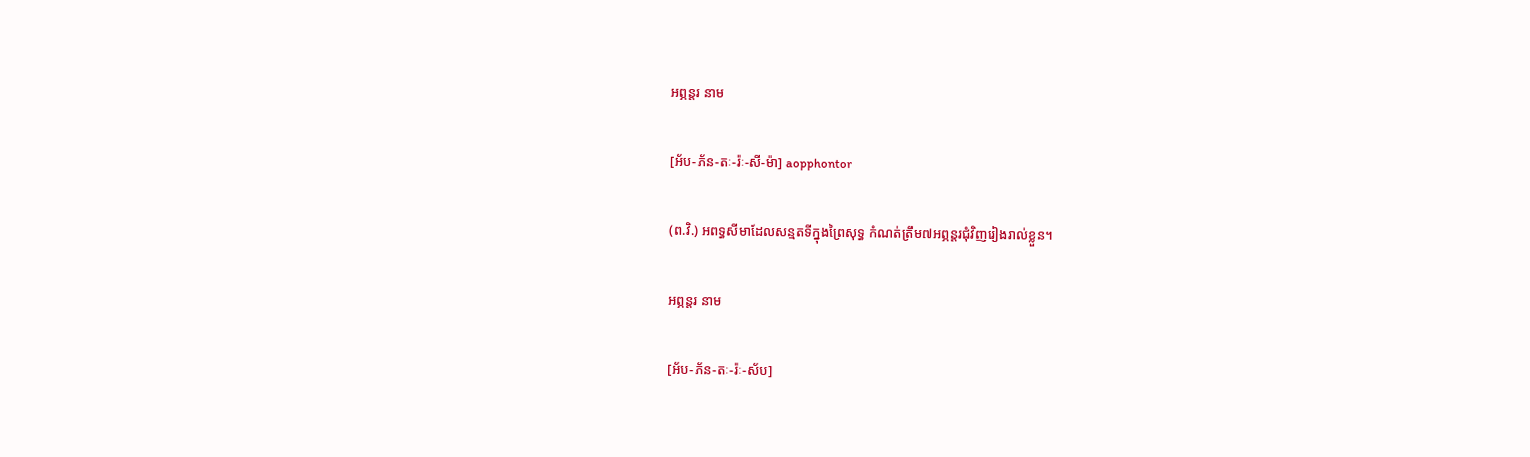អព្ភន្តរ នាម

[អ័ប-ភ័ន-តៈ-រ៉ៈ-សី-ម៉ា] aopphontor

(ព.វិ.) អពទ្ធសីមាដែលសន្មតទីក្នុងព្រៃសុទ្ធ កំណត់ត្រឹម៧អព្ភន្តរជុំវិញរៀងរាល់ខ្លួន។

អព្ភន្តរ នាម

[អ័ប-ភ័ន-តៈ-រ៉ៈ-ស័ប]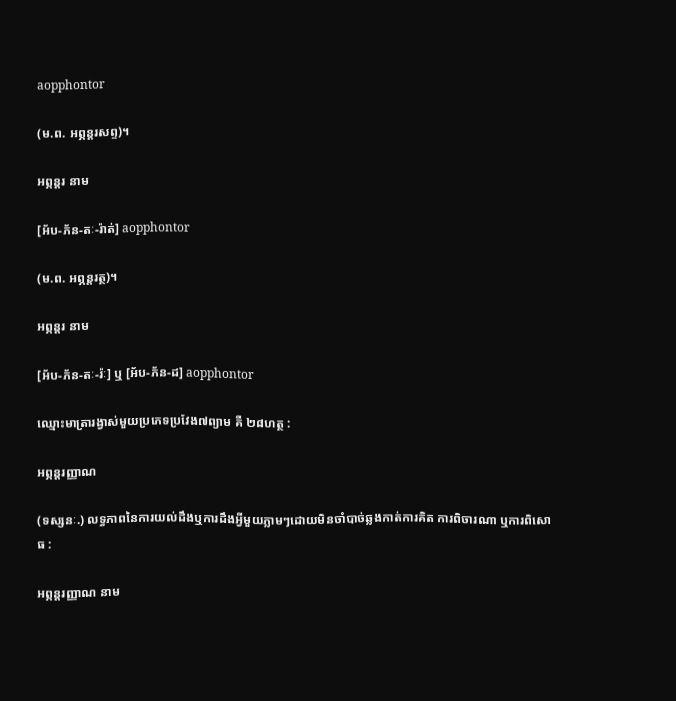aopphontor

(ម.ព. អព្ភន្តរសព្ទ)។

អព្ភន្តរ នាម

[អ័ប-ភ័ន-តៈ-រ៉ាត់] aopphontor

(ម.ព. អព្ភន្តរត្ថ)។

អព្ភន្តរ នាម

[អ័ប-ភ័ន-តៈ-រ៉ៈ] ឬ [អ័ប-ភ័ន-ដ] aopphontor

ឈ្មោះមាត្រារង្វាស់មួយប្រភេទប្រវែង៧ព្យាម គឺ ២៨ហត្ថ :

អព្ភន្តរញ្ញាណ

(ទស្សនៈ.) លទ្ធភាពនៃការយល់ដឹងឬការដឹងអ្វីមួយភ្លាមៗដោយមិនចាំបាច់ឆ្លងកាត់ការគិត ការពិចារណា ឬការពិសោធ :

អព្ភន្តរញ្ញាណ នាម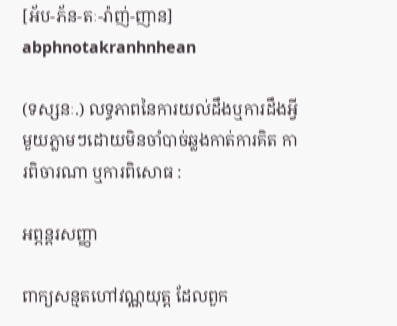[អ័ប-ភ័ន-តៈ-រ៉ាញ់-ញាន] abphnotakranhnhean

(ទស្សនៈ.) លទ្ធភាពនៃការយល់ដឹងឬការដឹងអ្វីមួយភ្លាមៗដោយមិនចាំបាច់ឆ្លងកាត់ការគិត ការពិចារណា ឬការពិសោធ :

អព្ភន្តរសញ្ញា

ពាក្យសន្មតហៅវណ្ណយុត្ត ដែលពួក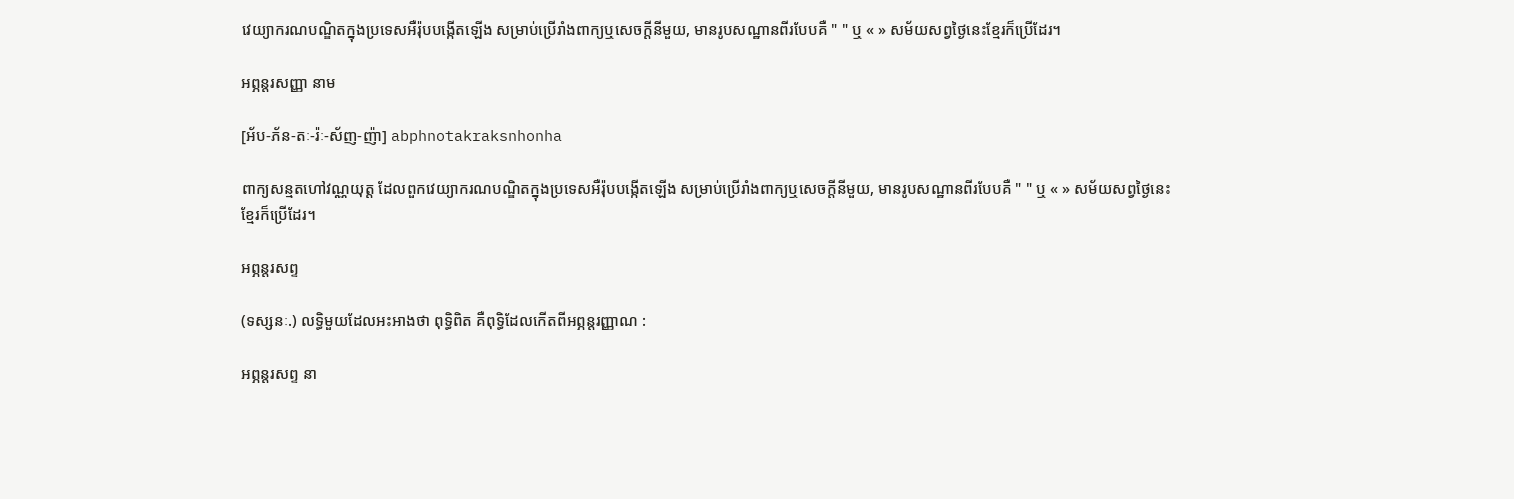វេយ្យាករណបណ្ឌិតក្នុងប្រទេសអឺរ៉ុបបង្កើតឡើង សម្រាប់ប្រើរាំងពាក្យឬសេចក្ដីនីមួយ, មានរូបសណ្ឋានពីរបែបគឺ " " ឬ « » សម័យសព្វថ្ងៃនេះខ្មែរក៏ប្រើដែរ។

អព្ភន្តរសញ្ញា នាម

[អ័ប-ភ័ន-តៈ-រ៉ៈ-ស័ញ-ញ៉ា] abphnotakraksnhonha

ពាក្យសន្មតហៅវណ្ណយុត្ត ដែលពួកវេយ្យាករណបណ្ឌិតក្នុងប្រទេសអឺរ៉ុបបង្កើតឡើង សម្រាប់ប្រើរាំងពាក្យឬសេចក្ដីនីមួយ, មានរូបសណ្ឋានពីរបែបគឺ " " ឬ « » សម័យសព្វថ្ងៃនេះខ្មែរក៏ប្រើដែរ។

អព្ភន្តរសព្ទ

(ទស្សនៈ.) លទ្ធិមួយដែលអះអាងថា ពុទ្ធិពិត គឺពុទ្ធិដែលកើតពីអព្ភន្តរញ្ញាណ :

អព្ភន្តរសព្ទ នា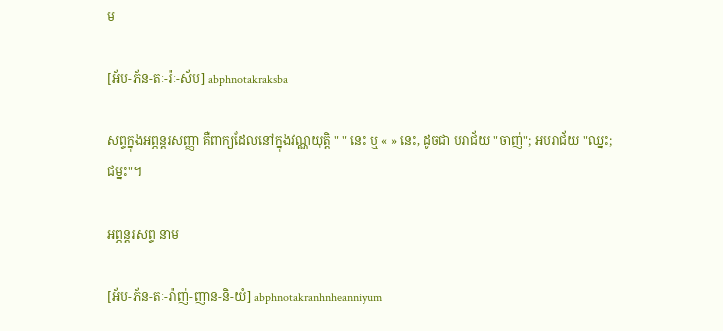ម

[អ័ប-ភ័ន-តៈ-រ៉ៈ-ស័ប] abphnotakraksba

សព្ទក្នុងអព្ភន្តរសញ្ញា គឺពាក្យដែលនៅក្នុងវណ្ណយុត្តិ " " នេះ ឬ « » នេះ, ដូចជា បរាជ័យ "ចាញ់"; អបរាជ័យ "ឈ្នះ; ជម្នះ"។

អព្ភន្តរសព្ទ នាម

[អ័ប-ភ័ន-តៈ-រ៉ាញ់-ញាន-និ-យំ] abphnotakranhnheanniyum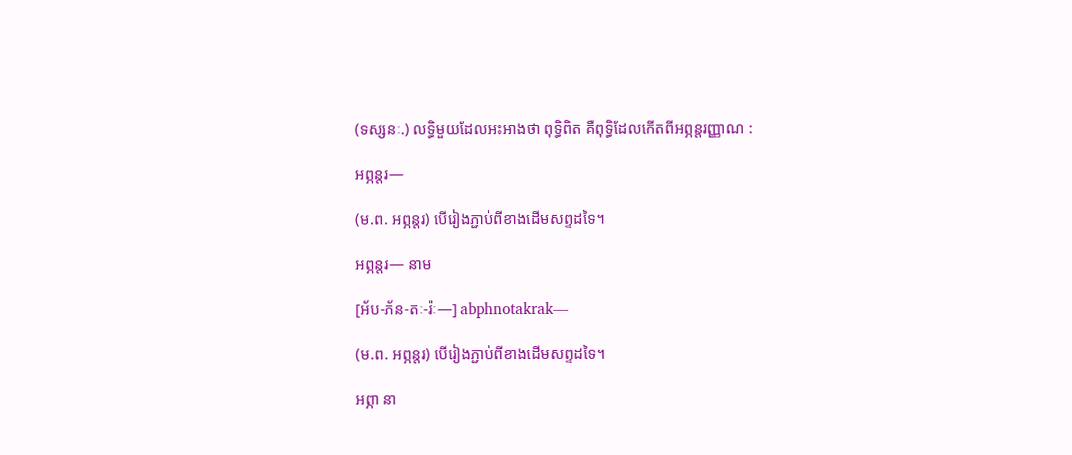(ទស្សនៈ.) លទ្ធិមួយដែលអះអាងថា ពុទ្ធិពិត គឺពុទ្ធិដែលកើតពីអព្ភន្តរញ្ញាណ :

អព្ភន្តរ—

(ម.ព. អព្ភន្តរ) បើរៀងភ្ជាប់ពីខាងដើមសព្ទដទៃ។

អព្ភន្តរ— នាម

[អ័ប-ភ័ន-តៈ-រ៉ៈ—] abphnotakrak—

(ម.ព. អព្ភន្តរ) បើរៀងភ្ជាប់ពីខាងដើមសព្ទដទៃ។

អព្ភា នា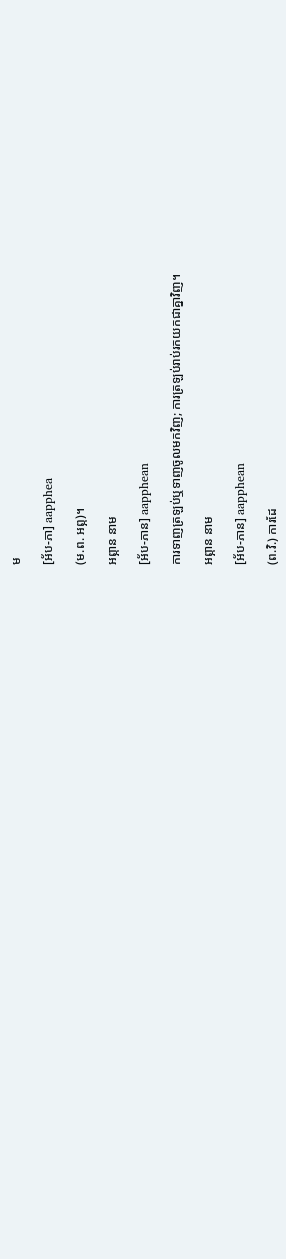ម

[អ័ប-ភា] aapphea

(ម.ព. អព្ភ)។

អព្ភាន នាម

[អ័ប-ភាន] aapphean

ការទាញត្រឡប់ឬទាញចូលមកវិញ; ការត្រឡប់រាប់រកយកជាគ្នាវិញ។

អព្ភាន នាម

[អ័ប-ភាន] aapphean

(ព.វិ.) ការដែ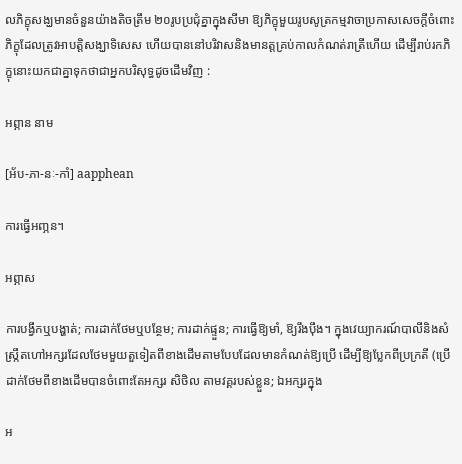លភិក្ខុសង្ឃមានចំនួនយ៉ាងតិចត្រឹម ២០រូបប្រជុំគ្នាក្នុងសីមា ឱ្យភិក្ខុមួយរូបសូត្រកម្មវាចាប្រកាសសេចក្ដីចំពោះភិក្ខុដែលត្រូវអាបត្តិសង្ឃាទិសេស ហើយបាននៅបរិវាសនិងមានត្តគ្រប់កាលកំណត់រាត្រីហើយ ដើម្បីរាប់រកភិក្ខុនោះយកជាគ្នាទុកថាជាអ្នកបរិសុទ្ធដូចដើមវិញ :

អព្ភាន នាម

[អ័ប-ភា-នៈ-កាំ] aapphean

ការធ្វើអញ្ភន។

អព្ភាស

ការបង្វឹកឬបង្ហាត់; ការដាក់ថែមឬបន្ថែម; ការដាក់ផ្ទួន; ការធ្វើឱ្យមាំ, ឱ្យរឹងប៉ឹង។ ក្នុងវេយ្យាករណ៍បាលីនិងសំស្ក្រឹតហៅអក្សរដែលថែមមួយតួទៀតពីខាងដើមតាមបែបដែលមានកំណត់ឱ្យប្រើ ដើម្បីឱ្យប្លែកពីប្រក្រតី (ប្រើដាក់ថែមពីខាងដើមបានចំពោះតែអក្សរ សិថិល តាមវគ្គរបស់ខ្លួន; ឯអក្សរក្នុង

អ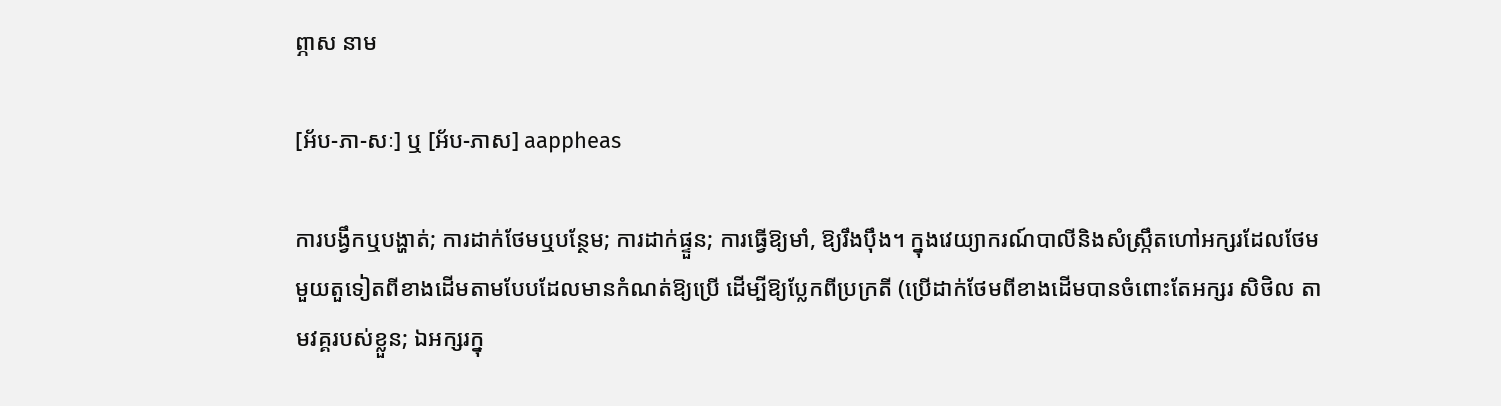ព្ភាស នាម

[អ័ប-ភា-សៈ] ឬ [អ័ប-ភាស] aappheas

ការបង្វឹកឬបង្ហាត់; ការដាក់ថែមឬបន្ថែម; ការដាក់ផ្ទួន; ការធ្វើឱ្យមាំ, ឱ្យរឹងប៉ឹង។ ក្នុងវេយ្យាករណ៍បាលីនិងសំស្ក្រឹតហៅអក្សរដែលថែមមួយតួទៀតពីខាងដើមតាមបែបដែលមានកំណត់ឱ្យប្រើ ដើម្បីឱ្យប្លែកពីប្រក្រតី (ប្រើដាក់ថែមពីខាងដើមបានចំពោះតែអក្សរ សិថិល តាមវគ្គរបស់ខ្លួន; ឯអក្សរក្នុ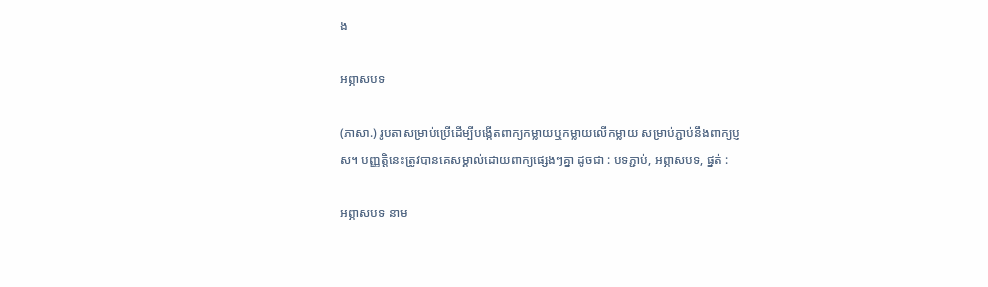ង

អព្ភាសបទ

(ភាសា.) រូបតាសម្រាប់ប្រើដើម្បីបង្កើតពាក្យកម្លាយឬកម្លាយលើកម្លាយ សម្រាប់ភ្ជាប់នឹងពាក្យប្ញស។ បញ្ញត្តិនេះត្រូវបានគេសម្គាល់ដោយពាក្យផ្សេងៗគ្នា ដូចជា : បទភ្ជាប់, អព្ភាសបទ, ផ្នត់ :

អព្ភាសបទ នាម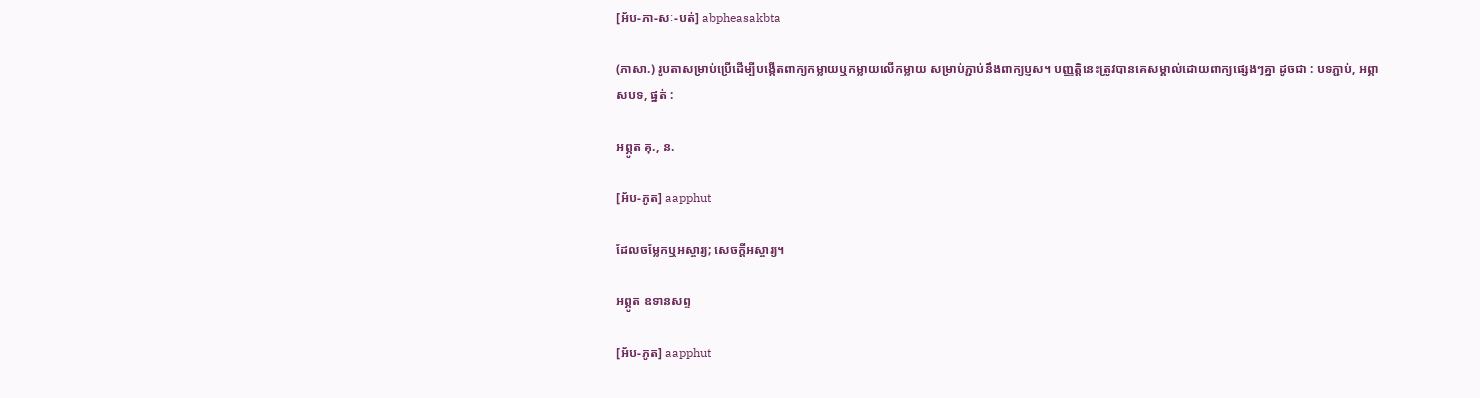[អ័ប-ភា-សៈ-បត់] abpheasakbta

(ភាសា.) រូបតាសម្រាប់ប្រើដើម្បីបង្កើតពាក្យកម្លាយឬកម្លាយលើកម្លាយ សម្រាប់ភ្ជាប់នឹងពាក្យប្ញស។ បញ្ញត្តិនេះត្រូវបានគេសម្គាល់ដោយពាក្យផ្សេងៗគ្នា ដូចជា : បទភ្ជាប់, អព្ភាសបទ, ផ្នត់ :

អព្ភូត គុ., ន.

[អ័ប-ភូត] aapphut

ដែលចម្លែកឬអស្ចារ្យ; សេចក្ដីអស្ចារ្យ។

អព្ភូត ឧទានសព្ទ

[អ័ប-ភូត] aapphut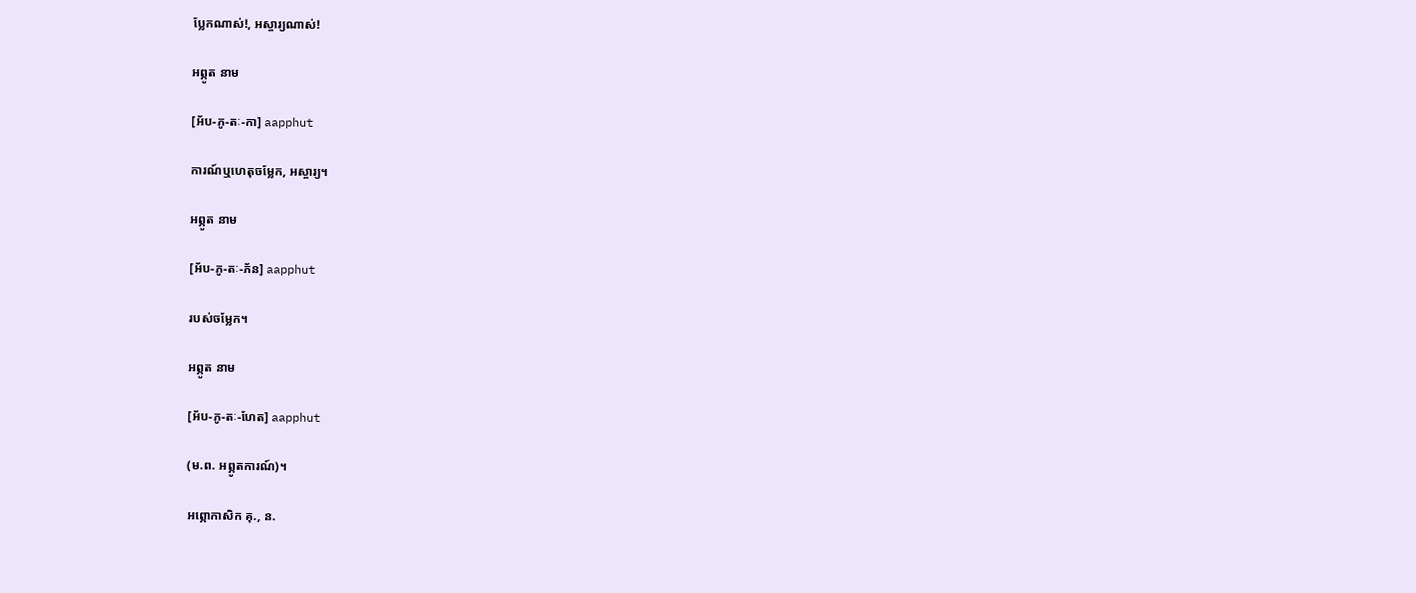ប្លែកណាស់!, អស្ចារ្យណាស់!

អព្ភូត នាម

[អ័ប-ភូ-តៈ-កា] aapphut

ការណ៍ឬហេតុចម្លែក, អស្ចារ្យ។

អព្ភូត នាម

[អ័ប-ភូ-តៈ-ភ័ន] aapphut

របស់ចម្លែក។

អព្ភូត នាម

[អ័ប-ភូ-តៈ-ហែត] aapphut

(ម.ព. អព្ភូតការណ៍)។

អព្ភោកាសិក គុ., ន.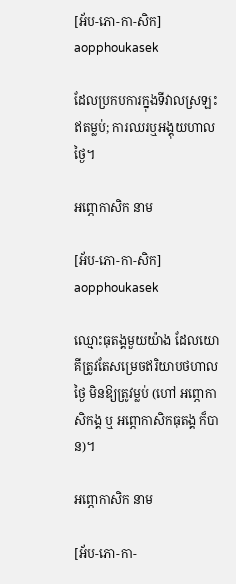[អ័ប-ភោ-កា-សិក] aopphoukasek

ដែលប្រកបការក្នុងទីវាលស្រឡះឥតម្លប់; ការឈរឬអង្គុយហាលថ្ងៃ។

អព្ភោកាសិក នាម

[អ័ប-ភោ-កា-សិក] aopphoukasek

ឈ្មោះធុតង្គមួយយ៉ាង ដែលយោគីត្រូវតែសម្រេចឥរិយាបថហាលថ្ងៃ មិនឱ្យត្រូវម្លប់ (ហៅ អព្ភោកាសិកង្គ ឬ អព្ភោកាសិកធុតង្គ ក៏បាន)។

អព្ភោកាសិក នាម

[អ័ប-ភោ-កា-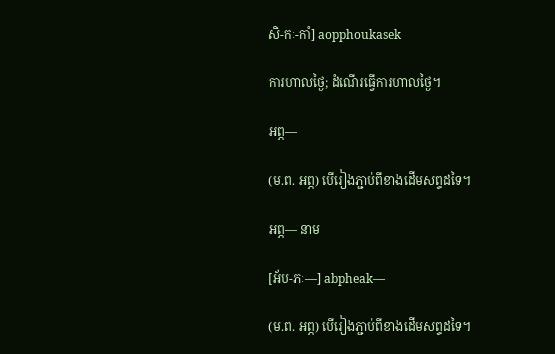សិ-កៈ-កាំ] aopphoukasek

ការហាលថ្ងៃ; ដំណើរធ្វើការហាលថ្ងៃ។

អព្ភ—

(ម.ព. អព្ភ) បើរៀងភ្ជាប់ពីខាងដើមសព្ទដទៃ។

អព្ភ— នាម

[អ័ប-ភៈ—] abpheak—

(ម.ព. អព្ភ) បើរៀងភ្ជាប់ពីខាងដើមសព្ទដទៃ។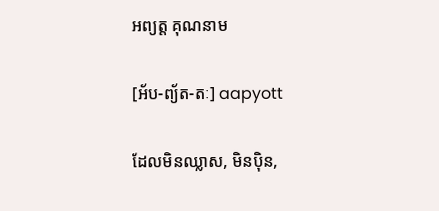អព្យត្ត គុណនាម

[អ័ប-ព្យ័ត-តៈ] aapyott

ដែលមិនឈ្លាស, មិនប៉ិន,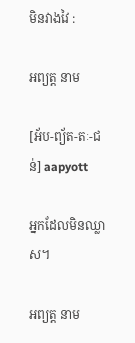មិនវាងវៃ :

អព្យត្ត នាម

[អ័ប-ព្យ័ត-តៈ-ជន់] aapyott

អ្នកដែលមិនឈ្លាស។

អព្យត្ត នាម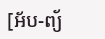[អ័ប-ព្យ័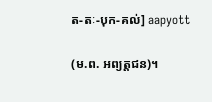ត-តៈ-បុក-គល់] aapyott

(ម.ព. អព្យត្តជន)។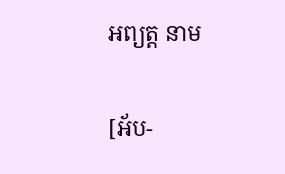អព្យត្ត នាម

[អ័ប-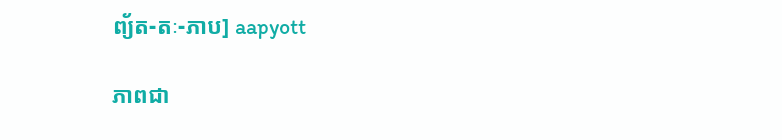ព្យ័ត-តៈ-ភាប] aapyott

ភាពជា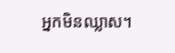អ្នកមិនឈ្លាស។